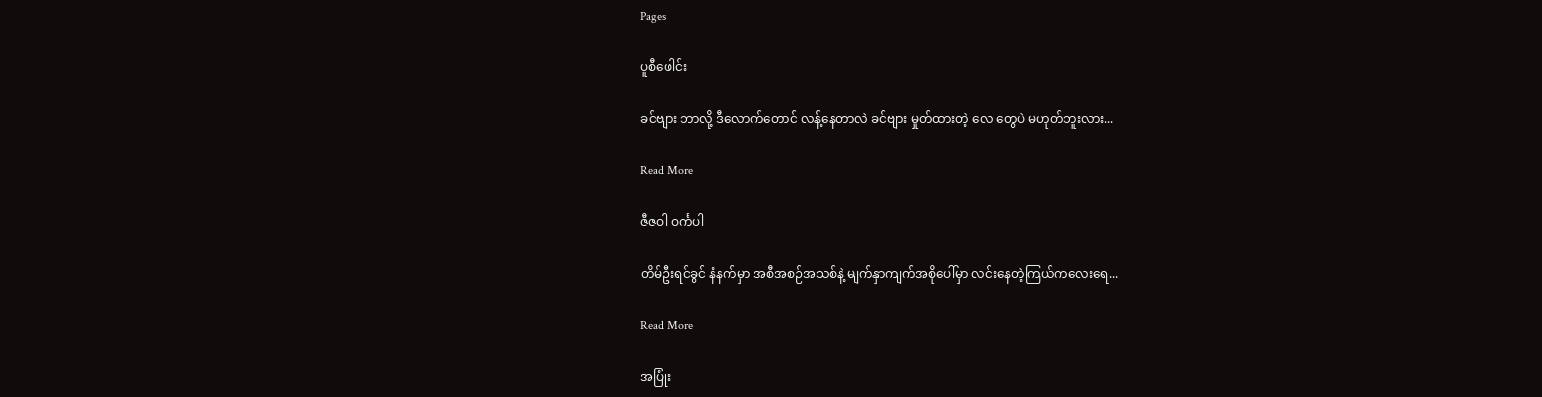Pages

ပူစီဖေါင်း

ခင်ဗျား ဘာလို့ ဒီလောက်တောင် လန့်နေတာလဲ ခင်ဗျား မှုတ်ထားတဲ့ လေ တွေပဲ မဟုတ်ဘူးလား...

Read More

ဇီဇဝါ ဝင်္ကပါ

တိမ်ဦးရင်ခွင် နံနက်မှာ အစီအစဉ်အသစ်နဲ့ မျက်နှာကျက်အစိုပေါ်မှာ လင်းနေတဲ့ကြယ်ကလေးရေ...

Read More

အပြုံး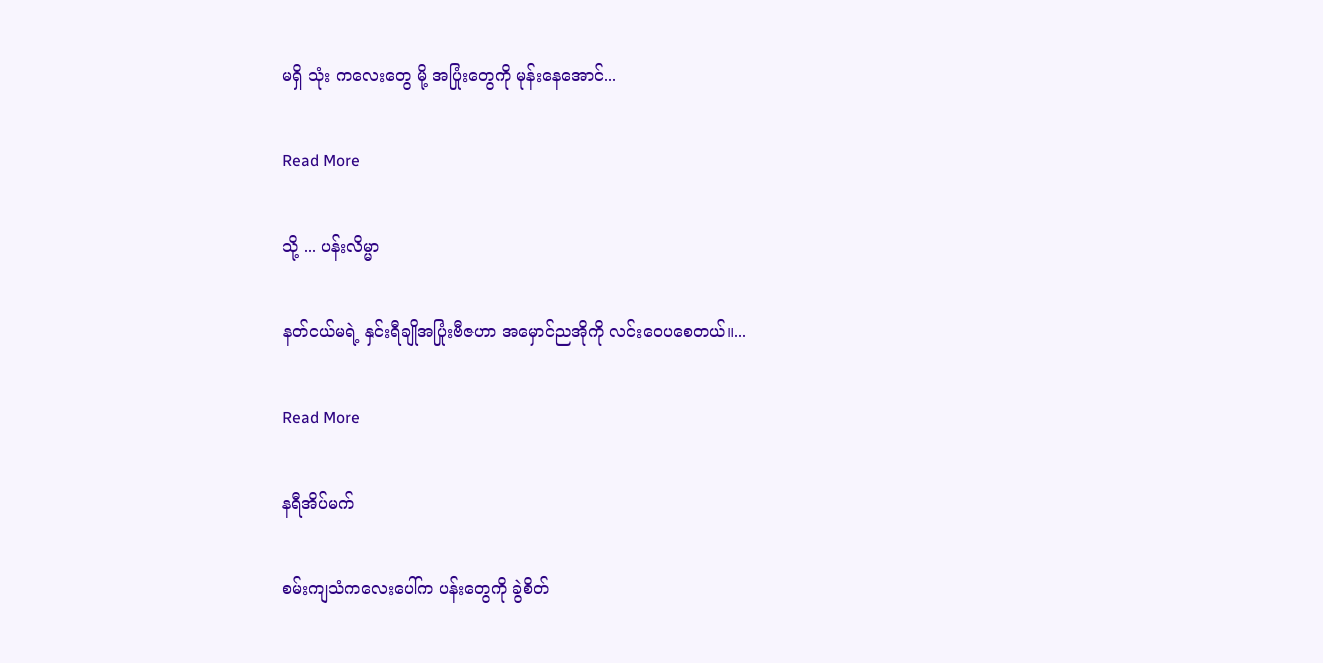မရှိ သုံး ကလေးတွေ မို့ အပြုံးတွေကို မုန်းနေအောင်...

Read More

သို့ ... ပန်းလိမ္မာ

နတ်ငယ်မရဲ့ နှင်းရီချိုအပြုံးဗီဇဟာ အမှောင်ညအိုကို လင်းဝေပစေတယ်။...

Read More

နရီအိပ်မက်

စမ်းကျသံကလေးပေါ်က ပန်းတွေကို ခွဲစိတ်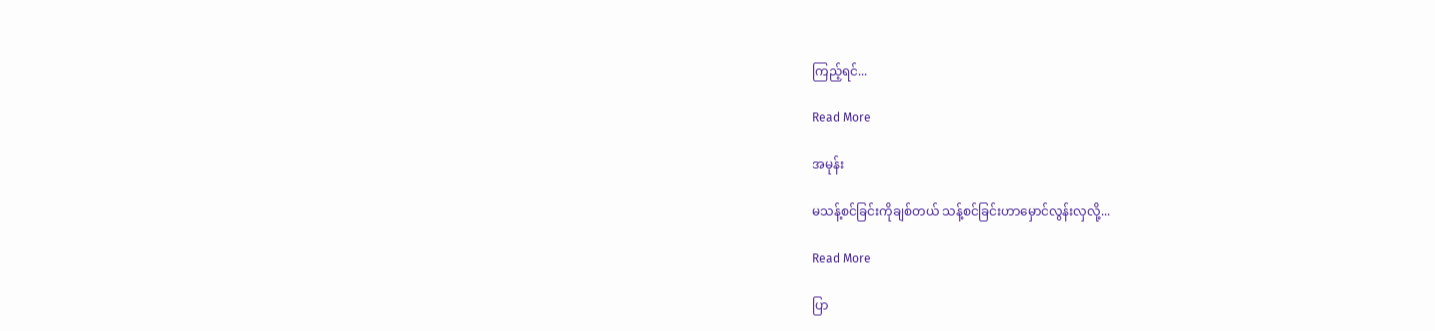ကြည့်ရင်...

Read More

အမုန်း

မသန့်စင်ခြင်းကိုချစ်တယ် သန့်စင်ခြင်းဟာမှောင်လွန်းလှလို့...

Read More

ပြာ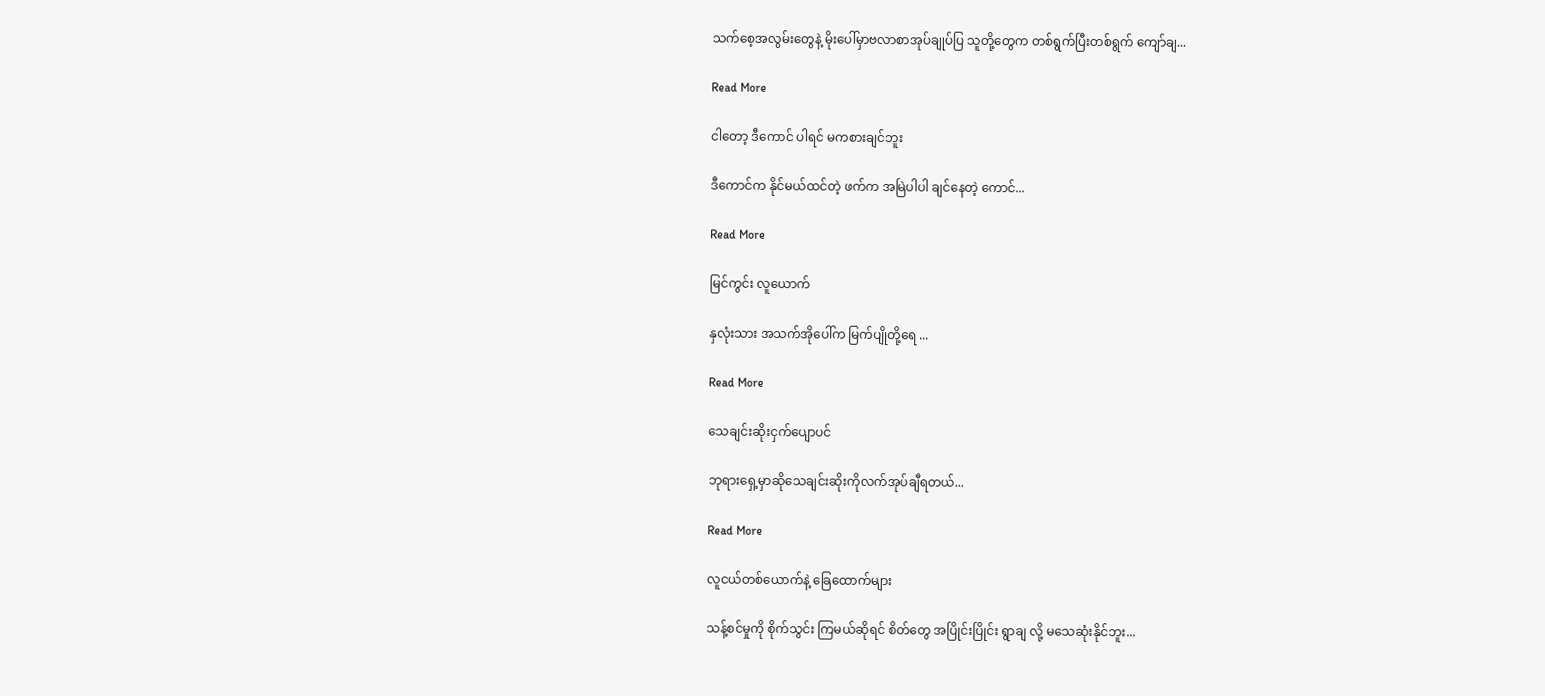သက်စေ့အလွမ်းတွေနဲ့ မိုးပေါ်မှာဗလာစာအုပ်ချုပ်ပြ သူတို့တွေက တစ်ရွက်ပြီးတစ်ရွက် ကျော်ချ...

Read More

ငါတော့ ဒီကောင် ပါရင် မကစားချင်ဘူး

ဒီကောင်က နိုင်မယ်ထင်တဲ့ ဖက်က အမြဲပါပါ ချင်နေတဲ့ ကောင်...

Read More

မြင်ကွင်း လူယောက်

နှလုံးသား အသက်အိုပေါ်က မြက်ပျိုတို့ရေ ...

Read More

သေချင်းဆိုးငှက်ပျောပင်

ဘုရားရှေ့မှာဆိုသေချင်းဆိုးကိုလက်အုပ်ချီရတယ်...

Read More

လူငယ်တစ်ယောက်နဲ့ ခြေထောက်များ

သန့်စင်မှုကို စိုက်သွင်း ကြမယ်ဆိုရင် စိတ်တွေ အပြိုင်းပြိုင်း ရွာချ လို့ မသေဆုံးနိုင်ဘူး...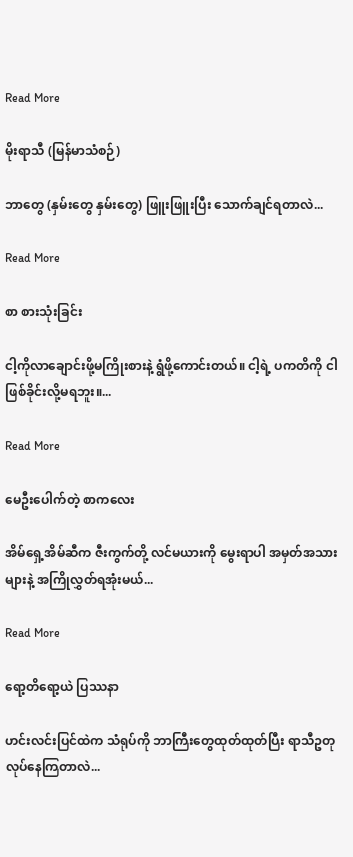Read More

မိုးရာသီ (မြန်မာသံစဉ်)

ဘာတွေ (နှမ်းတွေ နှမ်းတွေ) ဖြူးဖြူးပြီး သောက်ချင်ရတာလဲ...

Read More

စာ စားသုံးခြင်း

ငါ့ကိုလာချောင်းဖို့မကြိုးစားနဲ့ ရွံဖို့ကောင်းတယ်။ ငါ့ရဲ့ ပကတိကို ငါဖြစ်ခိုင်းလို့မရဘူး။...

Read More

မေဦးပေါက်တဲ့ စာကလေး

အိမ်ရှေ့အိမ်ဆီက ဇီးကွက်တို့ လင်မယားကို မွေးရာပါ အမှတ်အသားများနဲ့ အကြိုလွှတ်ရအုံးမယ်...

Read More

ရော့တိရော့ယဲ ပြဿနာ

ဟင်းလင်းပြင်ထဲက သံရုပ်ကို ဘာကြီးတွေထုတ်ထုတ်ပြီး ရာသီဥတုလုပ်နေကြတာလဲ...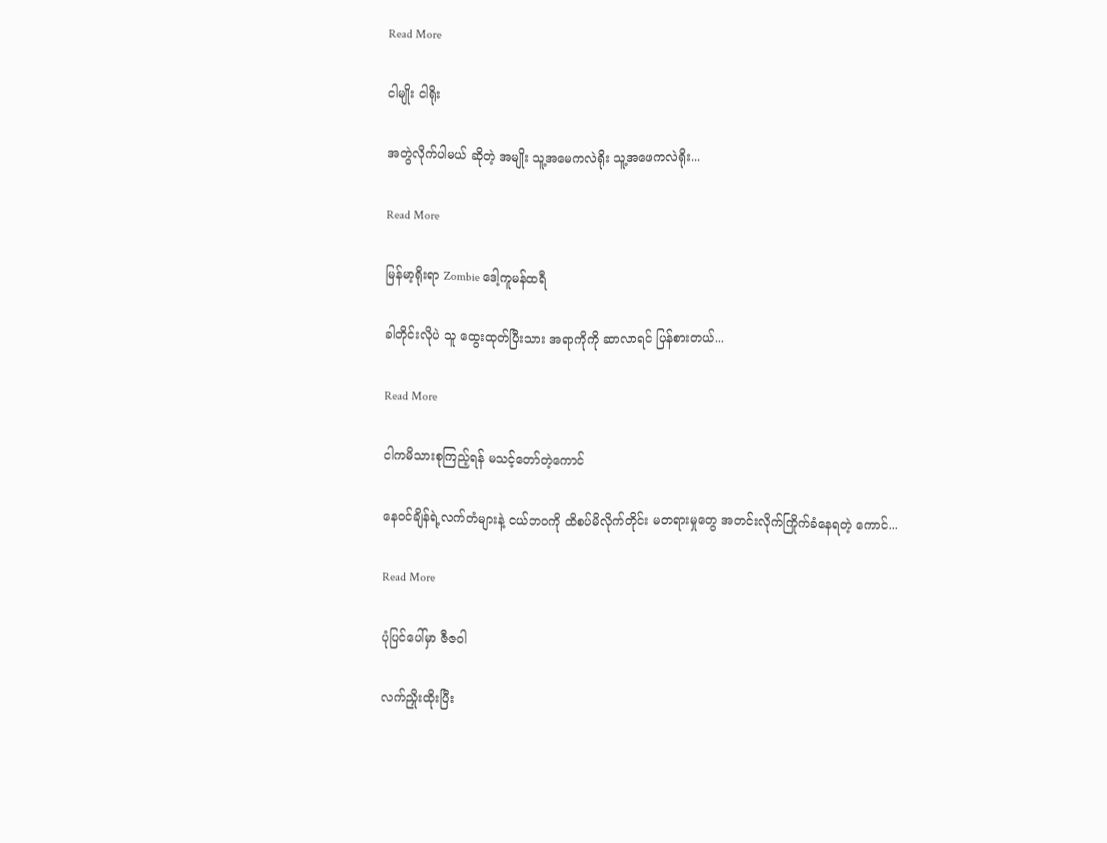Read More

ငါမျိုး ငါရိုး

အတွဲလိုက်ပါမယ် ဆိုတဲ့ အမျိုး သူ့အမေကလဲရိုး သူ့အဖေကလဲရိုး...

Read More

မြန်မာ့ရိုးရာ Zombie ဒေါ့ကူမန်ထရီ

ခါတိုင်းလိုပဲ သူ ထွေးထုတ်ပြီးသား အရာကိုကို ဆာလာရင် ပြန်စားတယ်...

Read More

ငါကမိသားစုကြည့်ရန် မသင့်တော်တဲ့ကောင်

နေဝင်ချိန်ရဲ့လက်တံများနဲ့ ငယ်ဘဝကို ထိစပ်မိလိုက်တိုင်း မတရားမှုတွေ အတင်းလိုက်ကြိုက်ခံနေရတဲ့ ကောင်...

Read More

ပုံပြင်ပေါ်မှာ ဇီဇဝါ

လက်ညှိုးထိုးပြီး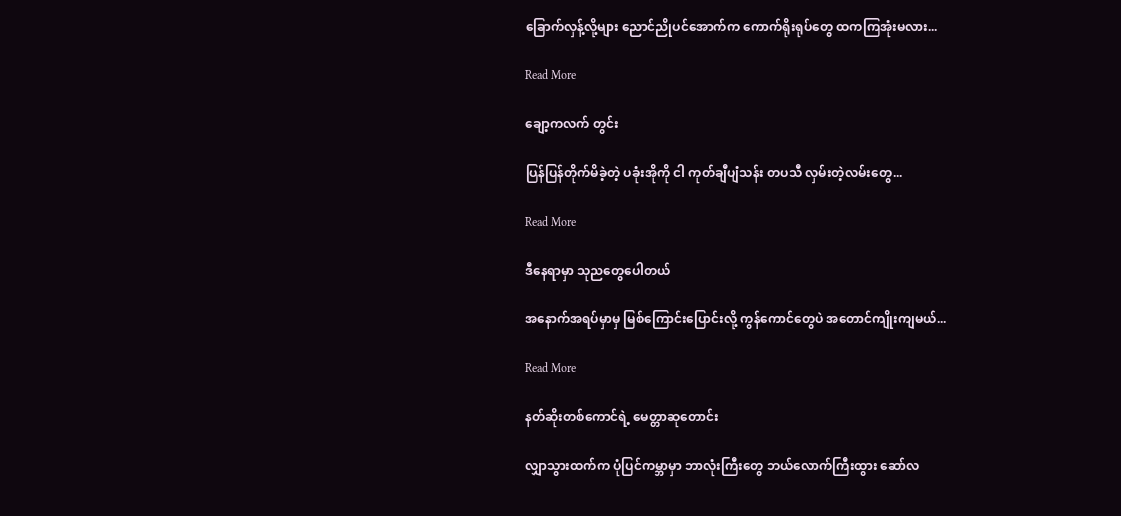ခြောက်လှန့်လို့များ ညောင်ညိုပင်အောက်က ကောက်ရိုးရုပ်တွေ ထကကြအုံးမလား...

Read More

ချော့ကလက် တွင်း

ပြန်ပြန်တိုက်မိခဲ့တဲ့ ပခုံးအိုကို ငါ ကုတ်ချီပျံသန်း တပသီ လှမ်းတဲ့လမ်းတွေ...

Read More

ဒီနေရာမှာ သုညတွေပေါတယ်

အနောက်အရပ်မှာမှ မြစ်ကြောင်းပြောင်းလို့ ကွန်ကောင်တွေပဲ အတောင်ကျိုးကျမယ်...

Read More

နတ်ဆိုးတစ်ကောင်ရဲ့ မေတ္တာဆုတောင်း

လျှာသွားထက်က ပုံပြင်ကမ္ဘာမှာ ဘာလုံးကြီးတွေ ဘယ်လောက်ကြီးထွား ဆော်လ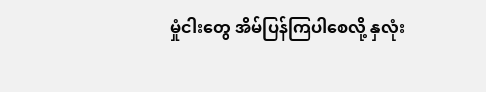မှုံငါးတွေ အိမ်ပြန်ကြပါစေလို့ နှလုံး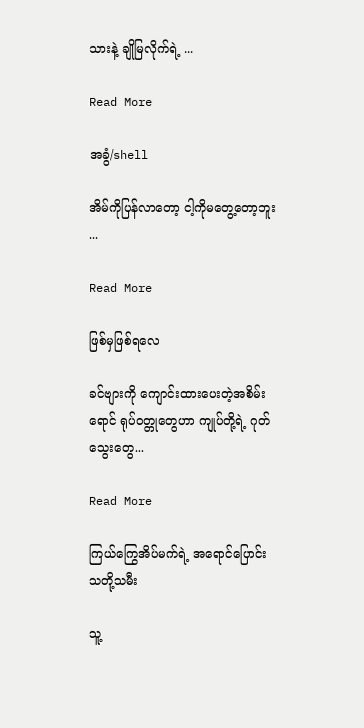သားနဲ့ ချိုမြလိုက်ရဲ့ ...

Read More

အခွံ/shell

အိမ်ကိုပြန်လာတော့ ငါ့ကိုမတွေ့တော့ဘူး ...

Read More

ဖြစ်မှဖြစ်ရလေ

ခင်ဗျားကို ကျောင်းထားပေးတဲ့အစိမ်းရောင် ရုပ်ဝတ္တုတွေဟာ ကျုပ်တို့ရဲ့ ဂုတ်သွေးတွေ...

Read More

ကြယ်ကြွေအိပ်မက်ရဲ့ အရောင်ပြောင်း သတို့သမီး

သူ့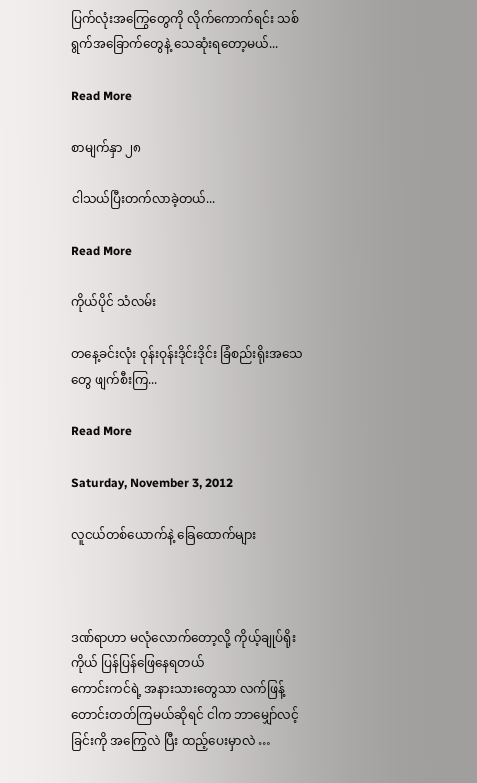ပြက်လုံးအကြွေတွေကို လိုက်ကောက်ရင်း သစ်ရွက်အခြောက်တွေနဲ့ သေဆုံးရတော့မယ်...

Read More

စာမျက်နှာ ၂၈

ငါသယ်ပြီးတက်လာခဲ့တယ်...

Read More

ကိုယ်ပိုင် သံလမ်း

တနေ့ခင်းလုံး ဝုန်းဝုန်းဒိုင်းဒိုင်း ခြံစည်းရိုးအသေတွေ ဖျက်စီးကြ...

Read More

Saturday, November 3, 2012

လူငယ်တစ်ယောက်နဲ့ ခြေထောက်များ



ဒဏ်ရာဟာ မလုံလောက်တော့လို့ ကိုယ့်ချုပ်ရိုးကိုယ် ပြန်ပြန်ဖြေနေရတယ်
ကောင်းကင်ရဲ့ အနားသားတွေသာ လက်ဖြန့်တောင်းတတ်ကြမယ်ဆိုရင် ငါက ဘာမျှော်လင့်ခြင်းကို အကြွေလဲ ပြီး ထည့်ပေးမှာလဲ …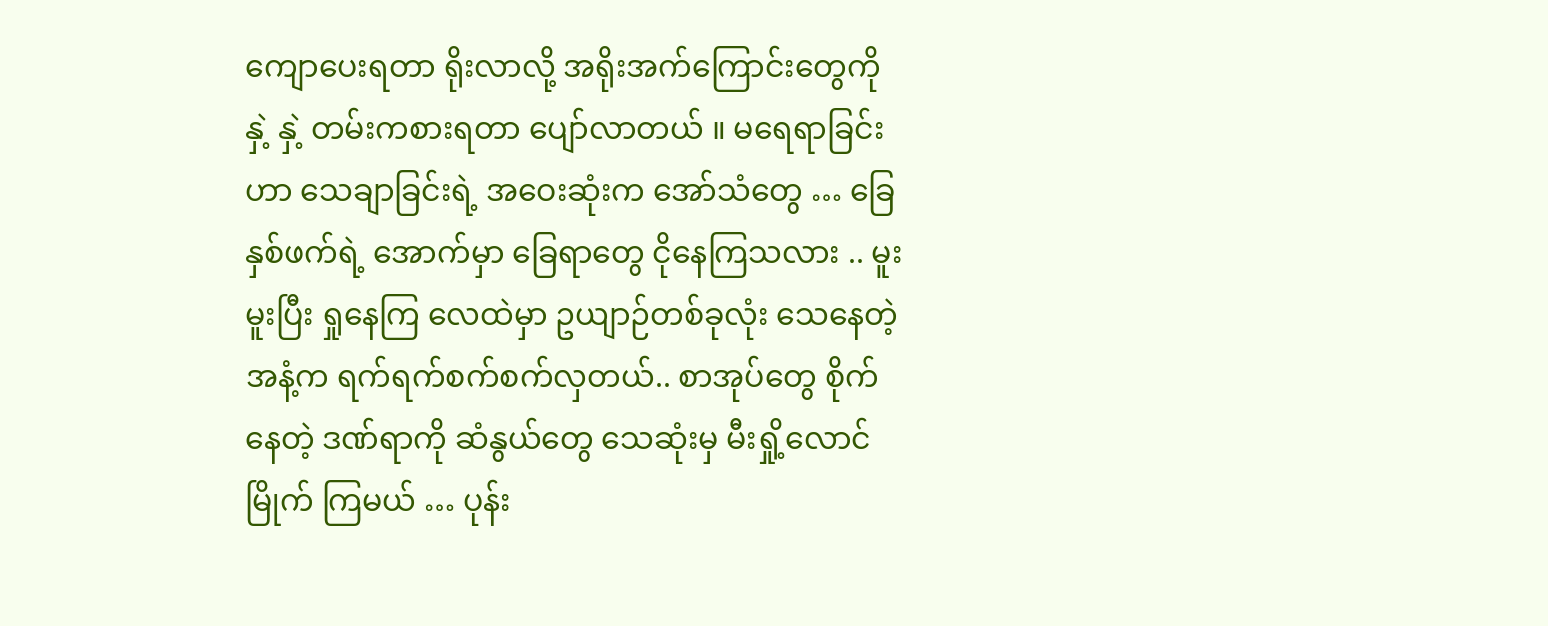ကျောပေးရတာ ရိုးလာလို့ အရိုးအက်ကြောင်းတွေကို နှဲ့ နှဲ့ တမ်းကစားရတာ ပျော်လာတယ် ။ မရေရာခြင်းဟာ သေချာခြင်းရဲ့ အဝေးဆုံးက အော်သံတွေ … ခြေနှစ်ဖက်ရဲ့ အောက်မှာ ခြေရာတွေ ငိုနေကြသလား .. မူးမူးပြီး ရှုနေကြ လေထဲမှာ ဥယျာဉ်တစ်ခုလုံး သေနေတဲ့ အနံ့က ရက်ရက်စက်စက်လှတယ်.. စာအုပ်တွေ စိုက်နေတဲ့ ဒဏ်ရာကို ဆံနွယ်တွေ သေဆုံးမှ မီးရှို့လောင်မြိုက် ကြမယ် … ပုန်း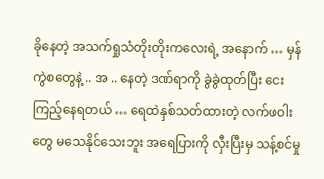ခိုနေတဲ့ အသက်ရှုသံတိုးတိုးကလေးရဲ့ အနောက် … မှန်ကွဲစတွေနဲ့ .. အ .. နေတဲ့ ဒဏ်ရာကို ခွဲခွဲထုတ်ပြီး ငေးကြည့်နေရတယ် … ရေထဲနှစ်သတ်ထားတဲ့ လက်ဖဝါးတွေ မသေနိုင်သေးဘူး အရေပြားကို လှီးပြီးမှ သန့်စင်မှု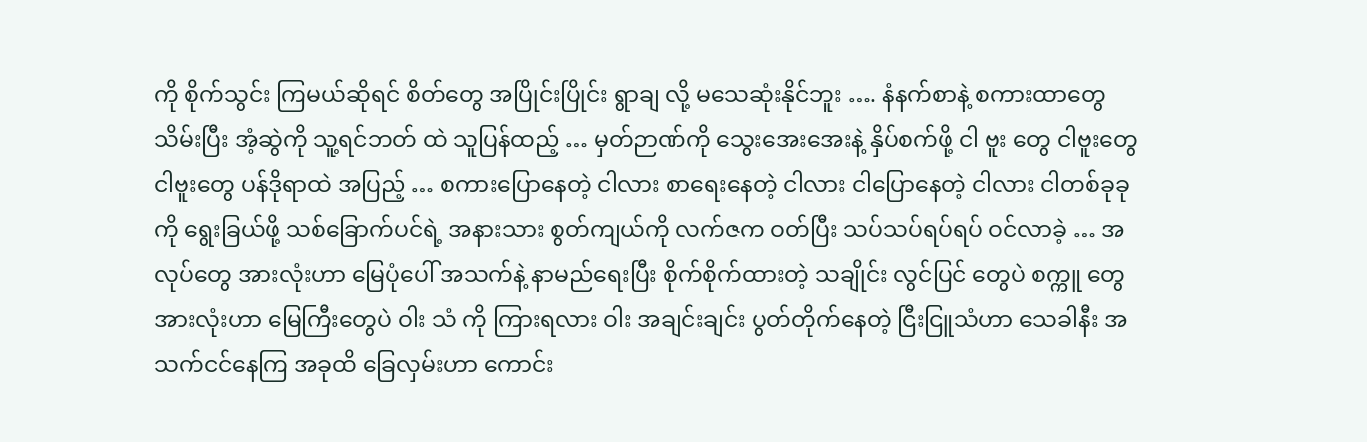ကို စိုက်သွင်း ကြမယ်ဆိုရင် စိတ်တွေ အပြိုင်းပြိုင်း ရွာချ လို့ မသေဆုံးနိုင်ဘူး …. နံနက်စာနဲ့ စကားထာတွေ သိမ်းပြီး အံ့ဆွဲကို သူ့ရင်ဘတ် ထဲ သူပြန်ထည့် … မှတ်ဉာဏ်ကို သွေးအေးအေးနဲ့ နှိပ်စက်ဖို့ ငါ ဗူး တွေ ငါဗူးတွေ ငါဗူးတွေ ပန်ဒိုရာထဲ အပြည့် … စကားပြောနေတဲ့ ငါလား စာရေးနေတဲ့ ငါလား ငါပြောနေတဲ့ ငါလား ငါတစ်ခုခုကို ရွေးခြယ်ဖို့ သစ်ခြောက်ပင်ရဲ့ အနားသား စွတ်ကျယ်ကို လက်ဇက ဝတ်ပြီး သပ်သပ်ရပ်ရပ် ဝင်လာခဲ့ … အလုပ်တွေ အားလုံးဟာ မြေပုံပေါ် အသက်နဲ့ နာမည်ရေးပြီး စိုက်စိုက်ထားတဲ့ သချိုင်း လွင်ပြင် တွေပဲ စက္ကူ တွေအားလုံးဟာ မြေကြီးတွေပဲ ဝါး သံ ကို ကြားရလား ဝါး အချင်းချင်း ပွတ်တိုက်နေတဲ့ ငြီးငြူသံဟာ သေခါနီး အသက်ငင်နေကြ အခုထိ ခြေလှမ်းဟာ ကောင်း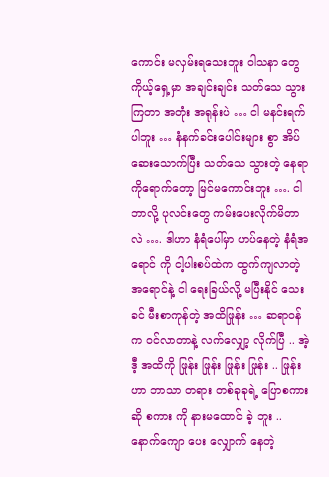ကောင်း မလှမ်းရသေးဘူး ဝါသနာ တွေ ကိုယ့်ရှေ့မှာ အချင်းချင်း သတ်သေ သွားကြတာ အတုံး အရုန်းပဲ … ငါ မနင်းရက်ပါဘူး … နံနက်ခင်းပေါင်းများ စွာ အိပ်ဆေးသောက်ပြီး သတ်သေ သွားတဲ့ နေရာကိုရောက်တော့ မြင်မကောင်းဘူး …. ငါဘာလို့ ပုလင်းတွေ ကမ်းပေးလိုက်မိတာလဲ …. ဒါဟာ နံရံပေါ်မှာ ဟပ်နေတဲ့ နံရံအရောင် ကို ငါ့ပါးစပ်ထဲက ထွက်ကျလာတဲ့ အရောင်နဲ့ ငါ ရေးခြယ်လို့ မပြီးနိုင် သေးခင် မီးစာကုန်တဲ့ အထိဖြုန်း … ဆရာဝန်က ဝင်လာတာနဲ့ လက်လျှော့ လိုက်ပြီ .. အဲ့ဒီ့ အထိကို ဖြုန်း ဖြုန်း ဖြုန်း ဖြုန်း .. ဖြုန်း ဟာ ဘာသာ တရား တစ်ခုခုရဲ့ ပြောစကား ဆို စကား ကို နားမထောင် ခဲ့ ဘူး .. နောက်ကျော ပေး လျှောက် နေတဲ့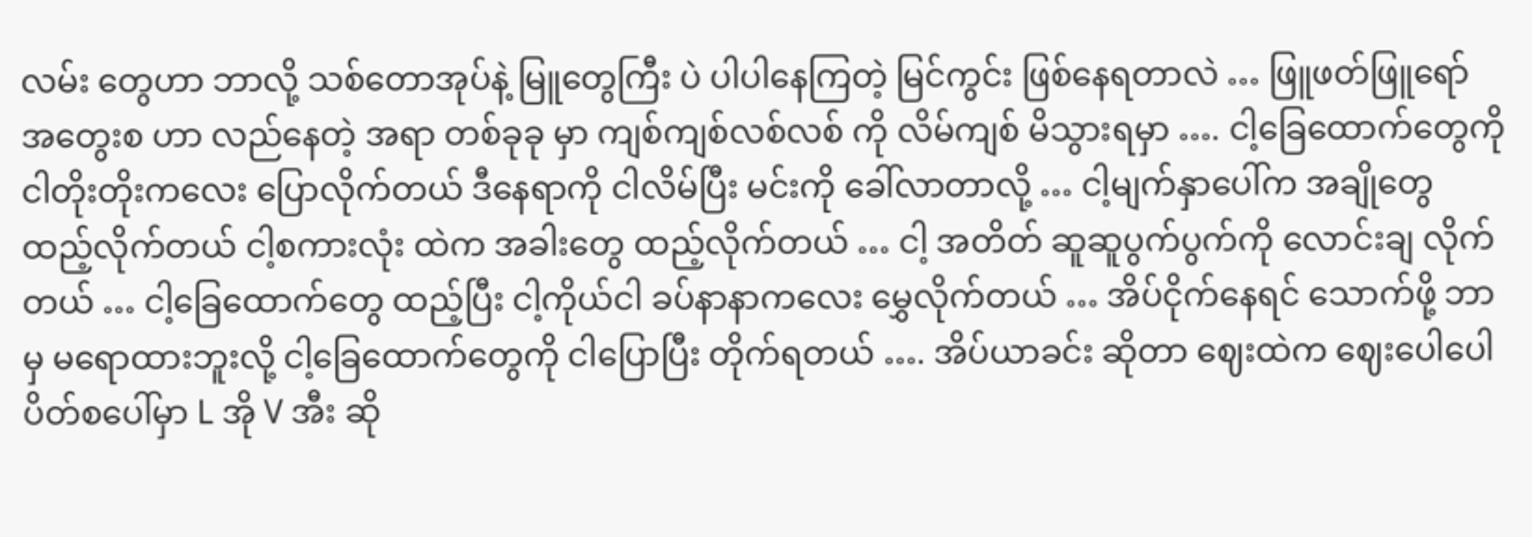လမ်း တွေဟာ ဘာလို့ သစ်တောအုပ်နဲ့ မြူတွေကြီး ပဲ ပါပါနေကြတဲ့ မြင်ကွင်း ဖြစ်နေရတာလဲ … ဖြူဖတ်ဖြူရော် အတွေးစ ဟာ လည်နေတဲ့ အရာ တစ်ခုခု မှာ ကျစ်ကျစ်လစ်လစ် ကို လိမ်ကျစ် မိသွားရမှာ …. ငါ့ခြေထောက်တွေကို ငါတိုးတိုးကလေး ပြောလိုက်တယ် ဒီနေရာကို ငါလိမ်ပြီး မင်းကို ခေါ်လာတာလို့ … ငါ့မျက်နှာပေါ်က အချိုတွေ ထည့်လိုက်တယ် ငါ့စကားလုံး ထဲက အခါးတွေ ထည့်လိုက်တယ် … ငါ့ အတိတ် ဆူဆူပွက်ပွက်ကို လောင်းချ လိုက်တယ် … ငါ့ခြေထောက်တွေ ထည့်ပြီး ငါ့ကိုယ်ငါ ခပ်နာနာကလေး မွှေလိုက်တယ် … အိပ်ငိုက်နေရင် သောက်ဖို့ ဘာမှ မရောထားဘူးလို့ ငါ့ခြေထောက်တွေကို ငါပြောပြီး တိုက်ရတယ် …. အိပ်ယာခင်း ဆိုတာ ဈေးထဲက ဈေးပေါပေါ ပိတ်စပေါ်မှာ L အို V အီး ဆို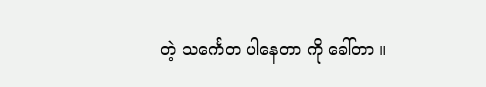တဲ့ သင်္ကေတ ပါနေတာ ကို ခေါ်တာ ။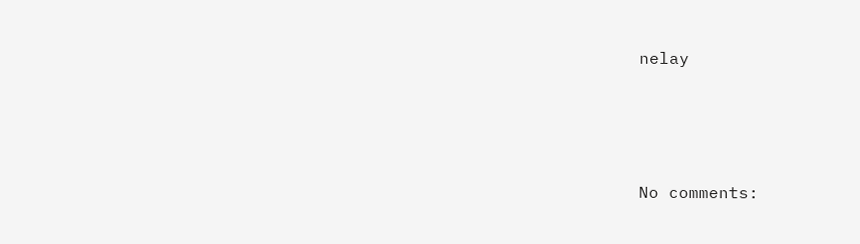nelay





No comments: